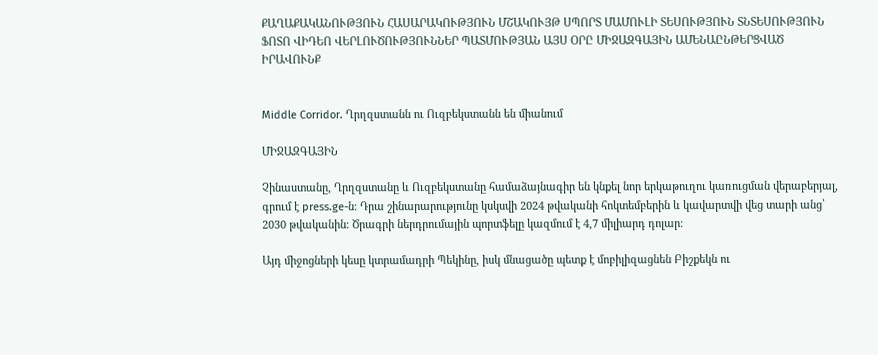ՔԱՂԱՔԱԿԱՆՈՒԹՅՈՒՆ ՀԱՍԱՐԱԿՈՒԹՅՈՒՆ ՄՇԱԿՈՒՅԹ ՍՊՈՐՏ ՄԱՄՈՒԼԻ ՏԵՍՈՒԹՅՈՒՆ ՏՆՏԵՍՈՒԹՅՈՒՆ ՖՈՏՈ ՎԻԴԵՈ ՎԵՐԼՈՒԾՈՒԹՅՈՒՆՆԵՐ ՊԱՏՄՈՒԹՅԱՆ ԱՅՍ ՕՐԸ ՄԻՋԱԶԳԱՅԻՆ ԱՄԵՆԱԸՆԹԵՐՑՎԱԾ ԻՐԱՎՈՒՆՔ


Middle Corridor. Ղրղզստանն ու Ուզբեկստանն են միանում

ՄԻՋԱԶԳԱՅԻՆ

Չինաստանը, Ղրղզստանը և Ուզբեկստանը համաձայնագիր են կնքել նոր երկաթուղու կառուցման վերաբերյալ, գրում է press.ge-ն։ Դրա շինարարությունը կսկսվի 2024 թվականի հոկտեմբերին և կավարտվի վեց տարի անց՝ 2030 թվականին։ Ծրագրի ներդրումային պորտֆելը կազմում է 4,7 միլիարդ դոլար։

Այդ միջոցների կեսը կտրամադրի Պեկինը, իսկ մնացածը պետք է մոբիլիզացնեն Բիշքեկն ու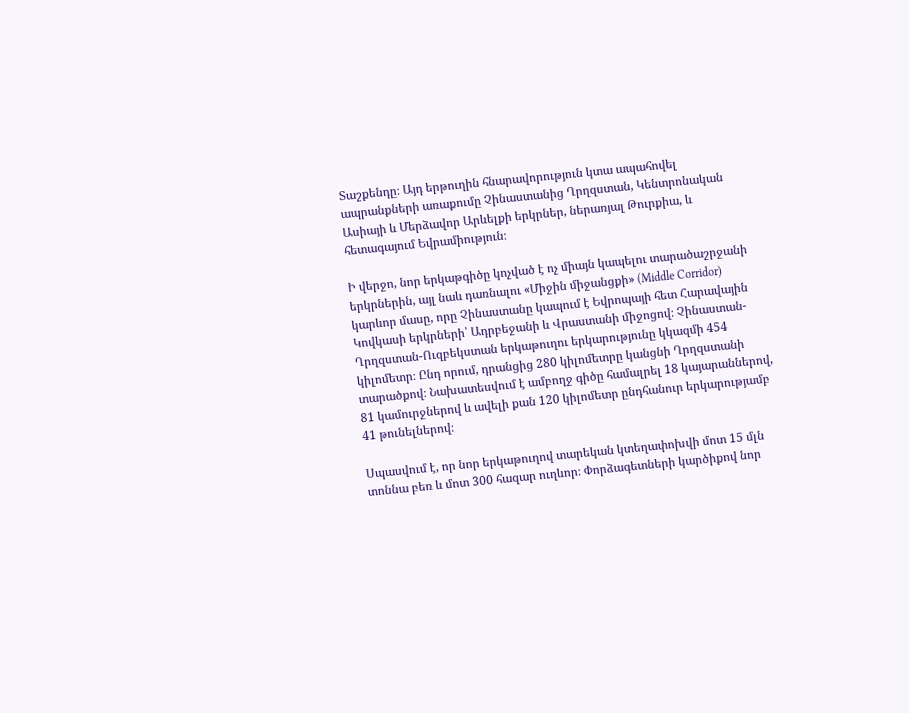Տաշքենդը։ Այդ երթուղին հնարավորություն կտա ապահովել ապրանքների առաքումը Չինաստանից Ղրղզստան, Կենտրոնական Ասիայի և Մերձավոր Արևելքի երկրներ, ներառյալ Թուրքիա, և հետագայում Եվրամիություն։

Ի վերջո, նոր երկաթգիծը կոչված է ոչ միայն կապելու տարածաշրջանի երկրներին, այլ նաև դառնալու «Միջին միջանցքի» (Middle Corridor) կարևոր մասը, որը Չինաստանը կապում է Եվրոպայի հետ Հարավային Կովկասի երկրների՝ Ադրբեջանի և Վրաստանի միջոցով։ Չինաստան-Ղրղզստան-Ուզբեկստան երկաթուղու երկարությունը կկազմի 454 կիլոմետր։ Ընդ որում, դրանցից 280 կիլոմետրը կանցնի Ղրղզստանի տարածքով։ Նախատեսվում է ամբողջ գիծը համալրել 18 կայարաններով, 81 կամուրջներով և ավելի քան 120 կիլոմետր ընդհանուր երկարությամբ 41 թունելներով։

Սպասվում է, որ նոր երկաթուղով տարեկան կտեղափոխվի մոտ 15 մլն տոննա բեռ և մոտ 300 հազար ուղևոր։ Փորձագետների կարծիքով նոր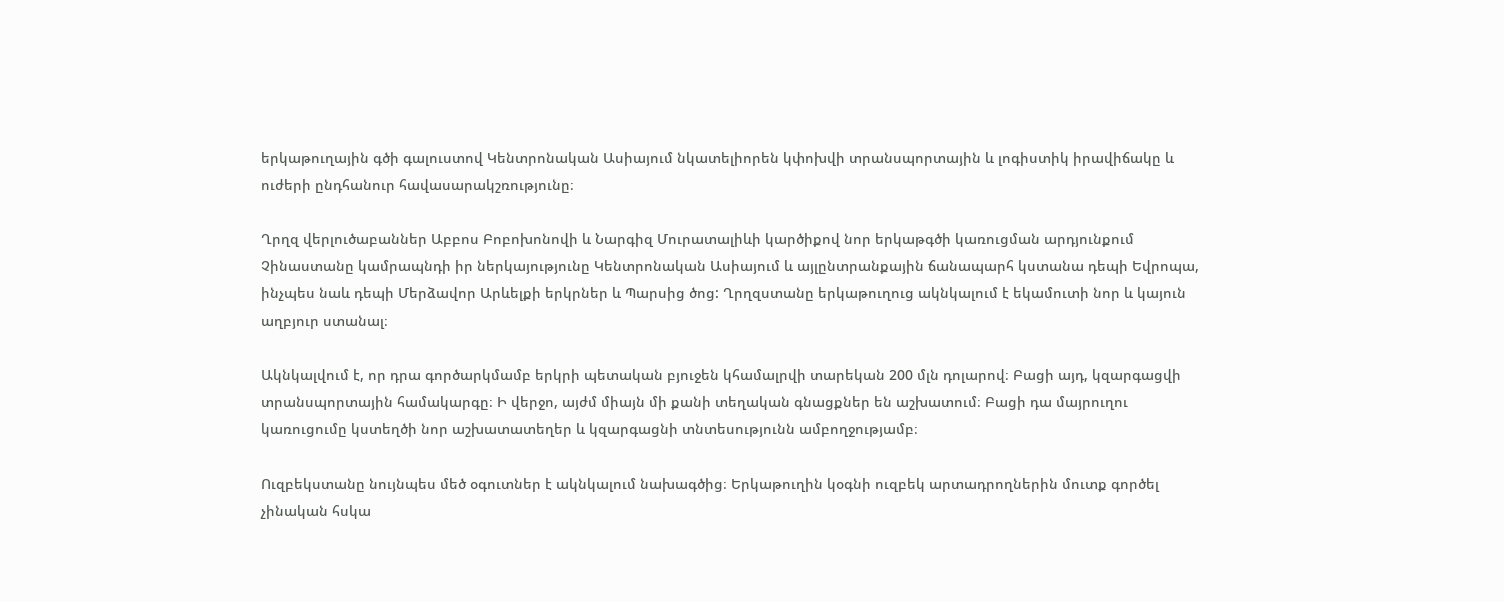երկաթուղային գծի գալուստով Կենտրոնական Ասիայում նկատելիորեն կփոխվի տրանսպորտային և լոգիստիկ իրավիճակը և ուժերի ընդհանուր հավասարակշռությունը։

Ղրղզ վերլուծաբաններ Աբբոս Բոբոխոնովի և Նարգիզ Մուրատալիևի կարծիքով նոր երկաթգծի կառուցման արդյունքում Չինաստանը կամրապնդի իր ներկայությունը Կենտրոնական Ասիայում և այլընտրանքային ճանապարհ կստանա դեպի Եվրոպա, ինչպես նաև դեպի Մերձավոր Արևելքի երկրներ և Պարսից ծոց: Ղրղզստանը երկաթուղուց ակնկալում է եկամուտի նոր և կայուն աղբյուր ստանալ։

Ակնկալվում է, որ դրա գործարկմամբ երկրի պետական բյուջեն կհամալրվի տարեկան 200 մլն դոլարով։ Բացի այդ, կզարգացվի տրանսպորտային համակարգը։ Ի վերջո, այժմ միայն մի քանի տեղական գնացքներ են աշխատում։ Բացի դա մայրուղու կառուցումը կստեղծի նոր աշխատատեղեր և կզարգացնի տնտեսությունն ամբողջությամբ։

Ուզբեկստանը նույնպես մեծ օգուտներ է ակնկալում նախագծից։ Երկաթուղին կօգնի ուզբեկ արտադրողներին մուտք գործել չինական հսկա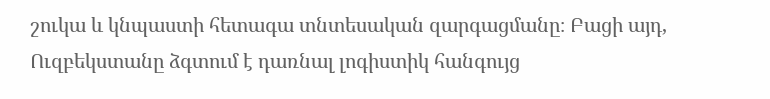շուկա և կնպաստի հետագա տնտեսական զարգացմանը։ Բացի այդ, Ուզբեկստանը ձգտում է դառնալ լոգիստիկ հանգույց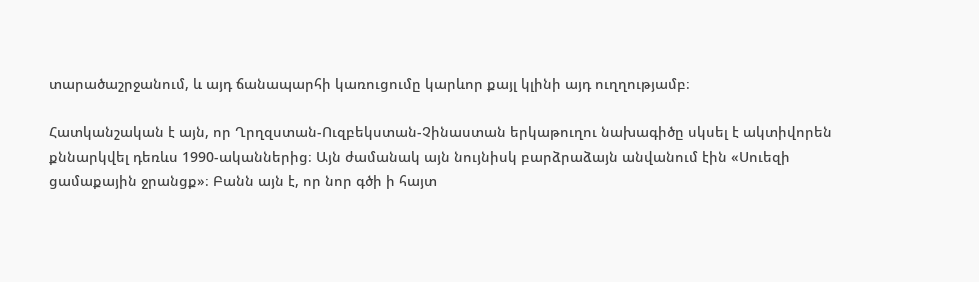տարածաշրջանում, և այդ ճանապարհի կառուցումը կարևոր քայլ կլինի այդ ուղղությամբ։

Հատկանշական է այն, որ Ղրղզստան-Ուզբեկստան-Չինաստան երկաթուղու նախագիծը սկսել է ակտիվորեն քննարկվել դեռևս 1990-ականներից։ Այն ժամանակ այն նույնիսկ բարձրաձայն անվանում էին «Սուեզի ցամաքային ջրանցք»։ Բանն այն է, որ նոր գծի ի հայտ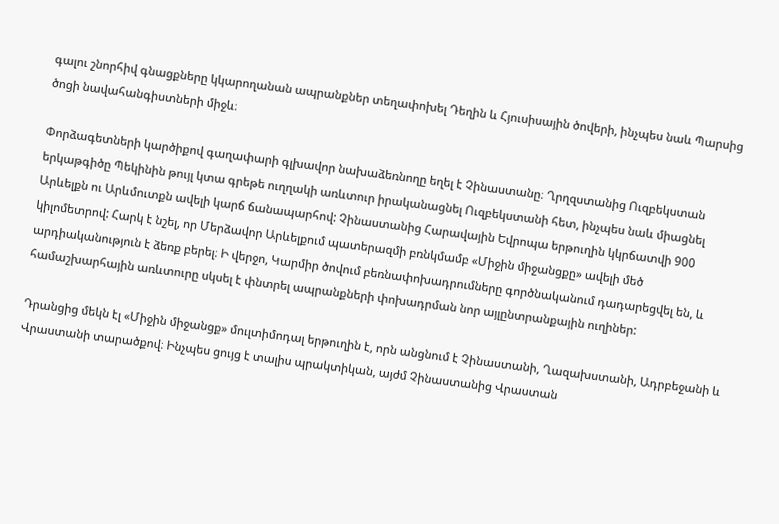գալու շնորհիվ գնացքները կկարողանան ապրանքներ տեղափոխել Դեղին և Հյուսիսային ծովերի, ինչպես նաև Պարսից ծոցի նավահանգիստների միջև։

Փորձագետների կարծիքով գաղափարի գլխավոր նախաձեռնողը եղել է Չինաստանը։ Ղրղզստանից Ուզբեկստան երկաթգիծը Պեկինին թույլ կտա գրեթե ուղղակի առևտուր իրականացնել Ուզբեկստանի հետ, ինչպես նաև միացնել Արևելքն ու Արևմուտքն ավելի կարճ ճանապարհով: Չինաստանից Հարավային Եվրոպա երթուղին կկրճատվի 900 կիլոմետրով: Հարկ է նշել, որ Մերձավոր Արևելքում պատերազմի բռնկմամբ «Միջին միջանցքը» ավելի մեծ արդիականություն է ձեռք բերել։ Ի վերջո, Կարմիր ծովում բեռնափոխադրումները գործնականում դադարեցվել են, և համաշխարհային առևտուրը սկսել է փնտրել ապրանքների փոխադրման նոր այլընտրանքային ուղիներ:

Դրանցից մեկն էլ «Միջին միջանցք» մուլտիմոդալ երթուղին է, որն անցնում է Չինաստանի, Ղազախստանի, Ադրբեջանի և Վրաստանի տարածքով։ Ինչպես ցույց է տալիս պրակտիկան, այժմ Չինաստանից Վրաստան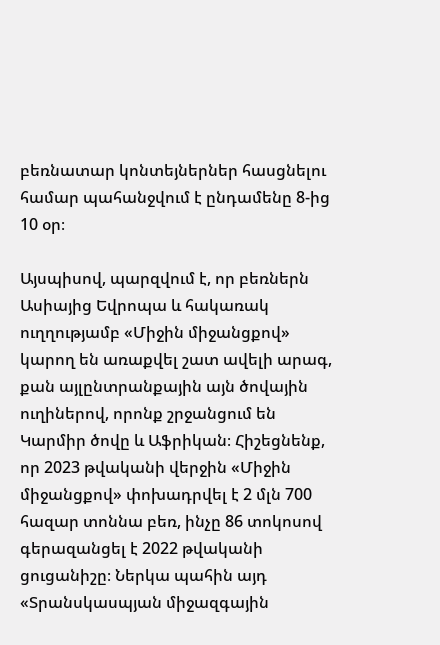բեռնատար կոնտեյներներ հասցնելու համար պահանջվում է ընդամենը 8-ից 10 օր։

Այսպիսով, պարզվում է, որ բեռներն Ասիայից Եվրոպա և հակառակ ուղղությամբ «Միջին միջանցքով» կարող են առաքվել շատ ավելի արագ, քան այլընտրանքային այն ծովային ուղիներով, որոնք շրջանցում են Կարմիր ծովը և Աֆրիկան։ Հիշեցնենք, որ 2023 թվականի վերջին «Միջին միջանցքով» փոխադրվել է 2 մլն 700 հազար տոննա բեռ, ինչը 86 տոկոսով գերազանցել է 2022 թվականի ցուցանիշը։ Ներկա պահին այդ «Տրանսկասպյան միջազգային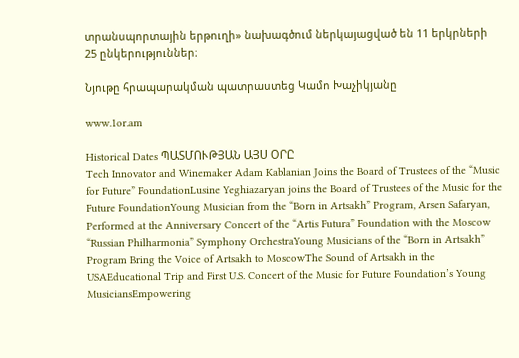տրանսպորտային երթուղի» նախագծում ներկայացված են 11 երկրների 25 ընկերություններ։

Նյութը հրապարակման պատրաստեց Կամո Խաչիկյանը

www.1or.am

Historical Dates ՊԱՏՄՈՒԹՅԱՆ ԱՅՍ ՕՐԸ
Tech Innovator and Winemaker Adam Kablanian Joins the Board of Trustees of the “Music for Future” FoundationLusine Yeghiazaryan joins the Board of Trustees of the Music for the Future FoundationYoung Musician from the “Born in Artsakh” Program, Arsen Safaryan, Performed at the Anniversary Concert of the “Artis Futura” Foundation with the Moscow “Russian Philharmonia” Symphony OrchestraYoung Musicians of the “Born in Artsakh” Program Bring the Voice of Artsakh to MoscowThe Sound of Artsakh in the USAEducational Trip and First U.S. Concert of the Music for Future Foundation’s Young MusiciansEmpowering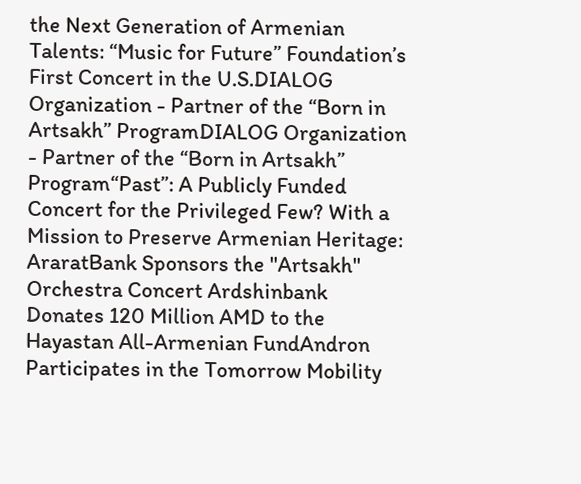the Next Generation of Armenian Talents: “Music for Future” Foundation’s First Concert in the U.S.DIALOG Organization - Partner of the “Born in Artsakh” ProgramDIALOG Organization - Partner of the “Born in Artsakh” Program“Past”: A Publicly Funded Concert for the Privileged Few? With a Mission to Preserve Armenian Heritage: AraratBank Sponsors the "Artsakh" Orchestra Concert Ardshinbank Donates 120 Million AMD to the Hayastan All-Armenian FundAndron Participates in the Tomorrow Mobility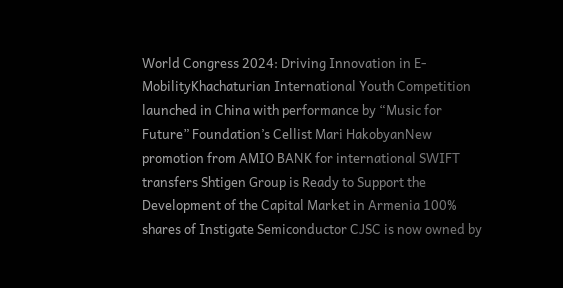World Congress 2024: Driving Innovation in E-MobilityKhachaturian International Youth Competition launched in China with performance by “Music for Future” Foundation’s Cellist Mari HakobyanNew promotion from AMIO BANK for international SWIFT transfers Shtigen Group is Ready to Support the Development of the Capital Market in Armenia 100% shares of Instigate Semiconductor CJSC is now owned by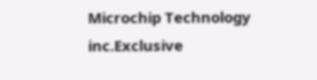Microchip Technology inc.Exclusive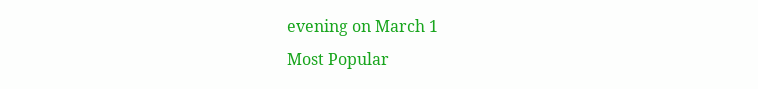evening on March 1
Most Popular